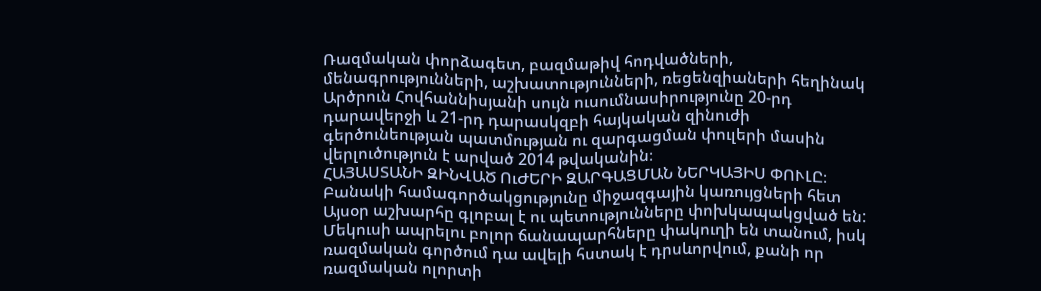Ռազմական փորձագետ, բազմաթիվ հոդվածների, մենագրությունների, աշխատությունների, ռեցենզիաների հեղինակ Արծրուն Հովհաննիսյանի սույն ուսումնասիրությունը 20-րդ դարավերջի և 21-րդ դարասկզբի հայկական զինուժի գերծունեության պատմության ու զարգացման փուլերի մասին վերլուծություն է արված 2014 թվականին։
ՀԱՅԱՍՏԱՆԻ ԶԻՆՎԱԾ ՈւԺԵՐԻ ԶԱՐԳԱՑՄԱՆ ՆԵՐԿԱՅԻՍ ՓՈՒԼԸ։
Բանակի համագործակցությունը միջազգային կառույցների հետ
Այսօր աշխարհը գլոբալ է ու պետությունները փոխկապակցված են: Մեկուսի ապրելու բոլոր ճանապարհները փակուղի են տանում, իսկ ռազմական գործում դա ավելի հստակ է դրսևորվում, քանի որ ռազմական ոլորտի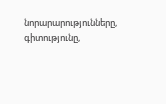նորարարությունները, գիտությունը,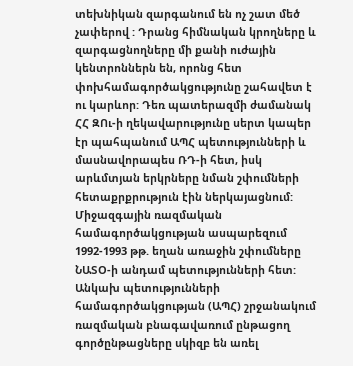տեխնիկան զարգանում են ոչ շատ մեծ չափերով : Դրանց հիմնական կրողները և զարգացնողները մի քանի ուժային կենտրոններն են, որոնց հետ փոխհամագործակցությունը շահավետ է ու կարևոր: Դեռ պատերազմի ժամանակ ՀՀ ԶՈւ-ի ղեկավարությունը սերտ կապեր էր պահպանում ԱՊՀ պետությունների և մասնավորապես ՌԴ-ի հետ, իսկ արևմտյան երկրները նման շփումների հետաքրքրություն էին ներկայացնում: Միջազգային ռազմական համագործակցության ասպարեզում 1992-1993 թթ. եղան առաջին շփումները ՆԱՏՕ-ի անդամ պետությունների հետ: Անկախ պետությունների համագործակցության (ԱՊՀ) շրջանակում ռազմական բնագավառում ընթացող գործընթացները սկիզբ են առել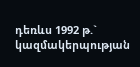դեռևս 1992 թ.` կազմակերպության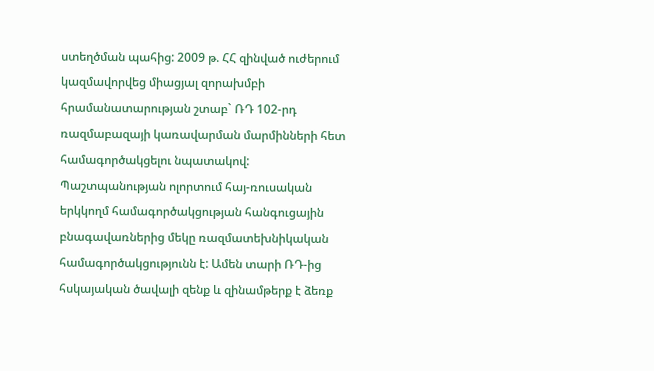ստեղծման պահից: 2009 թ. ՀՀ զինված ուժերում կազմավորվեց միացյալ զորախմբի հրամանատարության շտաբ` ՌԴ 102-րդ ռազմաբազայի կառավարման մարմինների հետ համագործակցելու նպատակով:
Պաշտպանության ոլորտում հայ-ռուսական երկկողմ համագործակցության հանգուցային բնագավառներից մեկը ռազմատեխնիկական համագործակցությունն է: Ամեն տարի ՌԴ-ից հսկայական ծավալի զենք և զինամթերք է ձեռք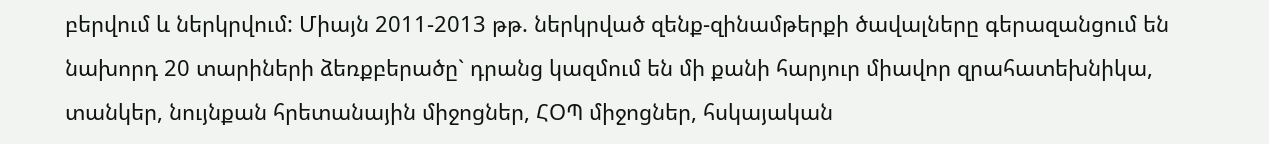բերվում և ներկրվում: Միայն 2011-2013 թթ. ներկրված զենք-զինամթերքի ծավալները գերազանցում են նախորդ 20 տարիների ձեռքբերածը` դրանց կազմում են մի քանի հարյուր միավոր զրահատեխնիկա, տանկեր, նույնքան հրետանային միջոցներ, ՀՕՊ միջոցներ, հսկայական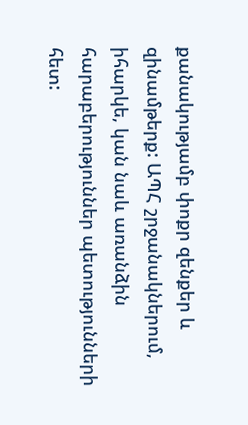քանակությամբ փոքր զենքեր և զինամթերք: ԱՊՀ շրջանակներում, իհարկե, կան նաև առանձին հարաբերություններ պետությունների հետ: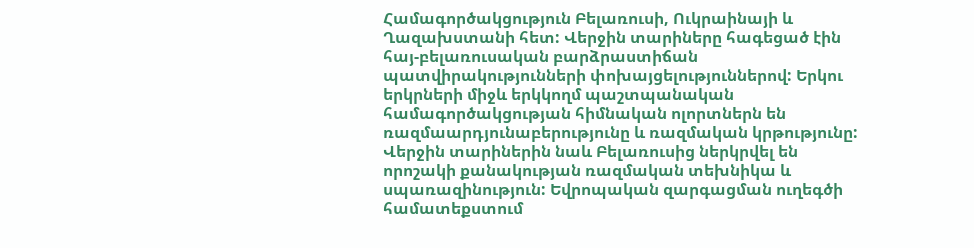Համագործակցություն Բելառուսի, Ուկրաինայի և Ղազախստանի հետ: Վերջին տարիները հագեցած էին հայ-բելառուսական բարձրաստիճան պատվիրակությունների փոխայցելություններով: Երկու երկրների միջև երկկողմ պաշտպանական համագործակցության հիմնական ոլորտներն են ռազմաարդյունաբերությունը և ռազմական կրթությունը: Վերջին տարիներին նաև Բելառուսից ներկրվել են որոշակի քանակության ռազմական տեխնիկա և սպառազինություն: Եվրոպական զարգացման ուղեգծի համատեքստում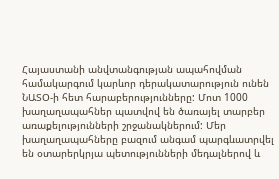Հայաստանի անվտանգության ապահովման համակարգում կարևոր դերակատարություն ունեն ՆԱՏՕ-ի հետ հարաբերությունները: Մոտ 1000 խաղաղապահներ պատվով են ծառայել տարբեր առաքելությունների շրջանակներում: Մեր խաղաղապահները բազում անգամ պարգևատրվել են օտարերկրյա պետությունների մեդալներով և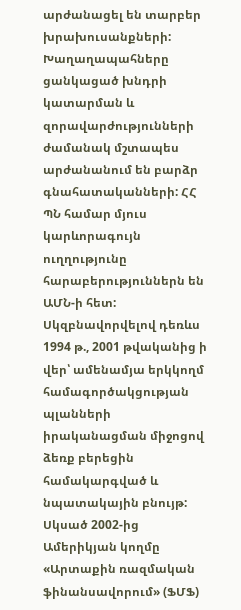արժանացել են տարբեր խրախուսանքների: Խաղաղապահները ցանկացած խնդրի կատարման և զորավարժությունների ժամանակ մշտապես արժանանում են բարձր գնահատականների: ՀՀ ՊՆ համար մյուս կարևորագույն ուղղությունը հարաբերություններն են ԱՄՆ-ի հետ: Սկզբնավորվելով դեռևս 1994 թ., 2001 թվականից ի վեր՝ ամենամյա երկկողմ համագործակցության պլանների իրականացման միջոցով ձեռք բերեցին համակարգված և նպատակային բնույթ: Սկսած 2002-ից Ամերիկյան կողմը «Արտաքին ռազմական ֆինանսավորում» (ՖՄՖ)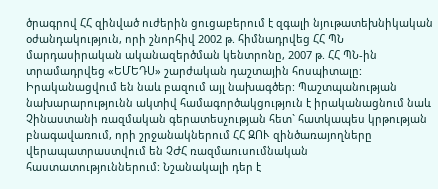ծրագրով ՀՀ զինված ուժերին ցուցաբերում է զգալի նյութատեխնիկական օժանդակություն, որի շնորհիվ 2002 թ. հիմնադրվեց ՀՀ ՊՆ մարդասիրական ականազերծման կենտրոնը, 2007 թ. ՀՀ ՊՆ-ին տրամադրվեց «ԵՄԵԴՍ» շարժական դաշտային հոսպիտալը: Իրականացվում են նաև բազում այլ նախագծեր: Պաշտպանության նախարարությունն ակտիվ համագործակցություն է իրականացնում նաև Չինաստանի ռազմական գերատեսչության հետ` հատկապես կրթության բնագավառում, որի շրջանակներում ՀՀ ԶՈՒ զինծառայողները վերապատրաստվում են ՉԺՀ ռազմաուսումնական հաստատություններում: Նշանակալի դեր է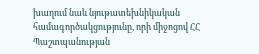խաղում նաև նյութատեխնիկական համագործակցությունը, որի միջոցով ՀՀ Պաշտպանության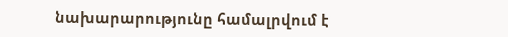նախարարությունը համալրվում է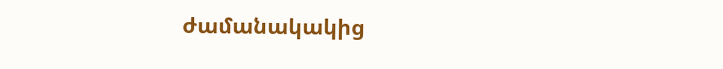ժամանակակից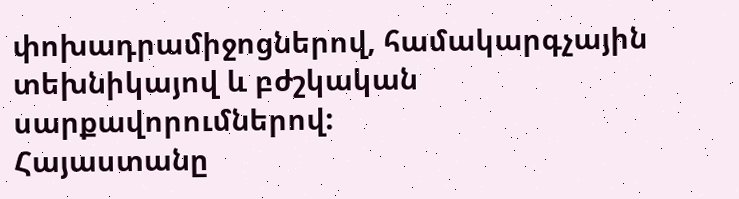փոխադրամիջոցներով, համակարգչային տեխնիկայով և բժշկական սարքավորումներով:
Հայաստանը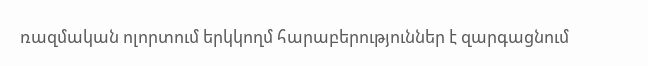ռազմական ոլորտում երկկողմ հարաբերություններ է զարգացնում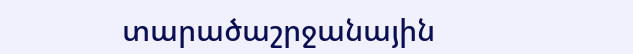տարածաշրջանային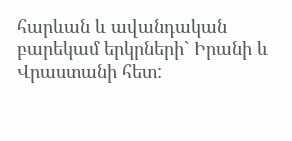հարևան և ավանդական բարեկամ երկրների` Իրանի և Վրաստանի հետ: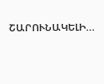ՇԱՐՈՒՆԱԿԵԼԻ...